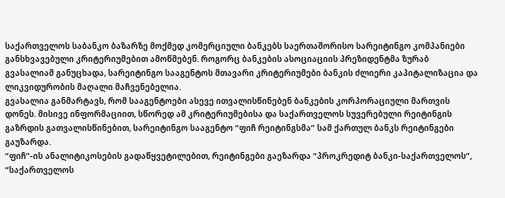საქართველოს საბანკო ბაზარზე მოქმედ კომერციული ბანკებს საერთაშორისო სარეიტინგო კომპანიები განსხვავებული კრიტერიუმებით ამოწმებენ. როგორც ბანკების ასოციაციის პრეზიდენტმა ზურაბ გვასალიამ განუცხადა, სარეიტინგო სააგენტოს მთავარი კრიტერიუმები ბანკის ძლიერი კაპიტალიზაცია და ლიკვიდურობის მაღალი მაჩვენებელია.
გვასალია განმარტავს, რომ სააგენტოები ასევე ითვალისწინებენ ბანკების კორპორაციული მართვის დონეს. მისივე ინფორმაციით, სწორედ ამ კრიტერიუმებისა და საქართველოს სუვერებული რეიტინგის გაზრდის გათვალისწინებით, სარეიტინგო სააგენტო “ფიჩ რეიტინგსმა” სამ ქართულ ბანკს რეიტინგები გაუზარდა.
“ფიჩ”-ის ანალიტიკოსების გადაწყვეტილებით, რეიტინგები გაეზარდა “პროკრედიტ ბანკი-საქართველოს”, “საქართველოს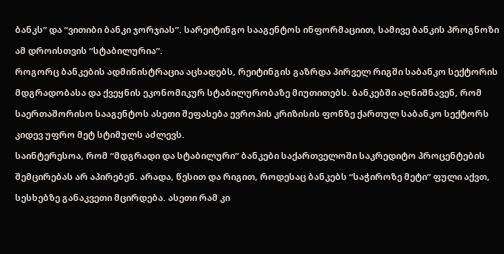ბანკს” და “ვითიბი ბანკი ჯორჯიას”. სარეიტინგო სააგენტოს ინფორმაციით, სამივე ბანკის პროგნოზი ამ დროისთვის “სტაბილურია”.
როგორც ბანკების ადმინისტრაცია აცხადებს, რეიტინგის გაზრდა პირველ რიგში საბანკო სექტორის მდგრადობასა და ქვეყნის ეკონომიკურ სტაბილურობაზე მიუთითებს. ბანკებში აღნიშნავენ, რომ საერთაშორისო სააგენტოს ასეთი შეფასება ევროპის კრიზისის ფონზე ქართულ საბანკო სექტორს კიდევ უფრო მეტ სტიმულს აძლევს.
საინტერესოა, რომ “მდგრადი და სტაბილური” ბანკები საქართველოში საკრედიტო პროცენტების შემცირებას არ აპირებენ. არადა, წესით და რიგით, როდესაც ბანკებს “საჭიროზე მეტი” ფული აქვთ, სესხებზე განაკვეთი მცირდება. ასეთი რამ კი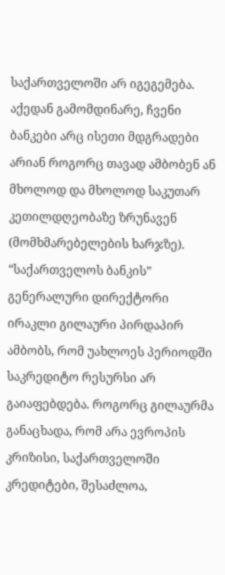საქართველოში არ იგეგემება. აქედან გამომდინარე, ჩვენი ბანკები არც ისეთი მდგრადები არიან როგორც თავად ამბობენ ან მხოლოდ და მხოლოდ საკუთარ კეთილდღეობაზე ზრუნავენ (მომხმარებელების ხარჯზე).
“საქართველოს ბანკის” გენერალური დირექტორი ირაკლი გილაური პირდაპირ ამბობს, რომ უახლოეს პერიოდში საკრედიტო რესურსი არ გაიაფებდება. როგორც გილაურმა განაცხადა, რომ არა ევროპის კრიზისი, საქართველოში კრედიტები, შესაძლოა,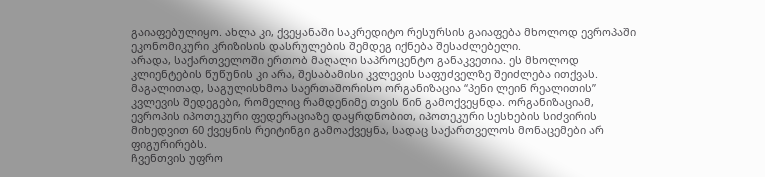გაიაფებულიყო. ახლა კი, ქვეყანაში საკრედიტო რესურსის გაიაფება მხოლოდ ევროპაში ეკონომიკური კრიზისის დასრულების შემდეგ იქნება შესაძლებელი.
არადა, საქართველოში ერთობ მაღალი საპროცენტო განაკვეთია. ეს მხოლოდ კლიენტების წუწუნის კი არა, შესაბამისი კვლევის საფუძველზე შეიძლება ითქვას.
მაგალითად, საგულისხმოა საერთაშორისო ორგანიზაცია “პენი ლეინ რეალითის” კვლევის შედეგები, რომელიც რამდენიმე თვის წინ გამოქვეყნდა. ორგანიზაციამ, ევროპის იპოთეკური ფედერაციაზე დაყრდნობით, იპოთეკური სესხების სიძვირის მიხედვით 60 ქვეყნის რეიტინგი გამოაქვეყნა, სადაც საქართველოს მონაცემები არ ფიგურირებს.
ჩვენთვის უფრო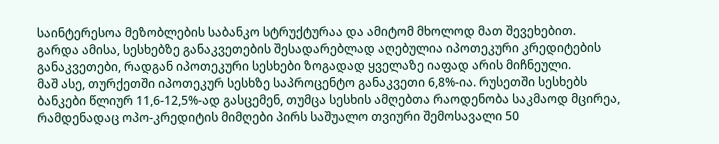საინტერესოა მეზობლების საბანკო სტრუქტურაა და ამიტომ მხოლოდ მათ შევეხებით. გარდა ამისა, სესხებზე განაკვეთების შესადარებლად აღებულია იპოთეკური კრედიტების განაკვეთები, რადგან იპოთეკური სესხები ზოგადად ყველაზე იაფად არის მიჩნეული.
მაშ ასე, თურქეთში იპოთეკურ სესხზე საპროცენტო განაკვეთი 6,8%-ია. რუსეთში სესხებს ბანკები წლიურ 11,6-12,5%-ად გასცემენ, თუმცა სესხის ამღებთა რაოდენობა საკმაოდ მცირეა, რამდენადაც ოპო-კრედიტის მიმღები პირს საშუალო თვიური შემოსავალი 50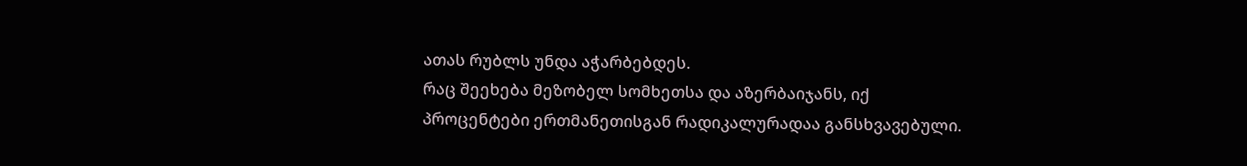ათას რუბლს უნდა აჭარბებდეს.
რაც შეეხება მეზობელ სომხეთსა და აზერბაიჯანს, იქ პროცენტები ერთმანეთისგან რადიკალურადაა განსხვავებული.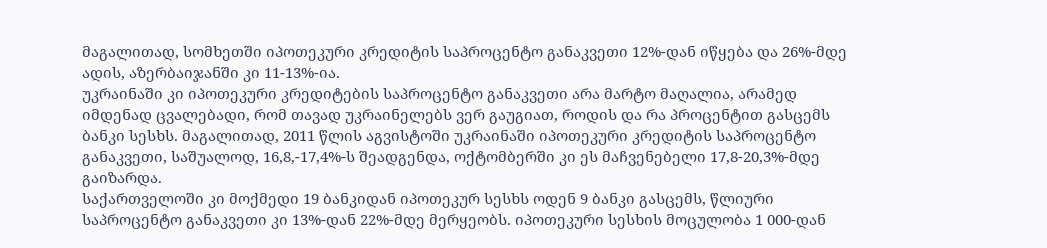მაგალითად, სომხეთში იპოთეკური კრედიტის საპროცენტო განაკვეთი 12%-დან იწყება და 26%-მდე ადის, აზერბაიჯანში კი 11-13%-ია.
უკრაინაში კი იპოთეკური კრედიტების საპროცენტო განაკვეთი არა მარტო მაღალია, არამედ იმდენად ცვალებადი, რომ თავად უკრაინელებს ვერ გაუგიათ, როდის და რა პროცენტით გასცემს ბანკი სესხს. მაგალითად, 2011 წლის აგვისტოში უკრაინაში იპოთეკური კრედიტის საპროცენტო განაკვეთი, საშუალოდ, 16,8,-17,4%-ს შეადგენდა, ოქტომბერში კი ეს მაჩვენებელი 17,8-20,3%-მდე გაიზარდა.
საქართველოში კი მოქმედი 19 ბანკიდან იპოთეკურ სესხს ოდენ 9 ბანკი გასცემს, წლიური საპროცენტო განაკვეთი კი 13%-დან 22%-მდე მერყეობს. იპოთეკური სესხის მოცულობა 1 000-დან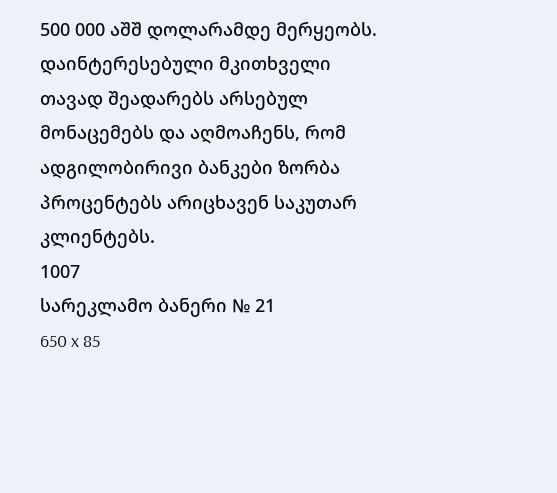500 000 აშშ დოლარამდე მერყეობს.
დაინტერესებული მკითხველი თავად შეადარებს არსებულ მონაცემებს და აღმოაჩენს, რომ ადგილობირივი ბანკები ზორბა პროცენტებს არიცხავენ საკუთარ კლიენტებს.
1007
სარეკლამო ბანერი № 21
650 x 85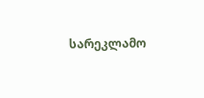სარეკლამო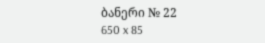ბანერი № 22
650 x 85